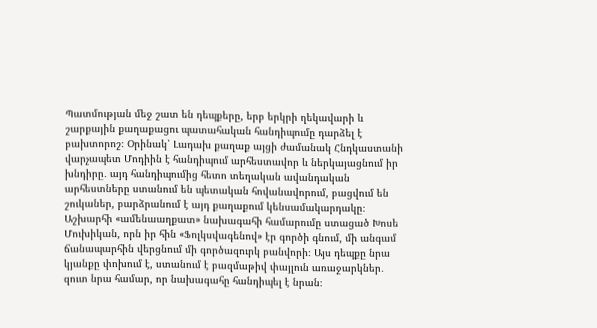Պատմության մեջ շատ են դեպքերը, երբ երկրի ղեկավարի և շարքային քաղաքացու պատահական հանդիպումը դարձել է բախտորոշ։ Օրինակ՝ Լադախ քաղաք այցի ժամանակ Հնդկաստանի վարչապետ Մոդիին է հանդիպում արհեստավոր և ներկայացնում իր խնդիրը․ այդ հանդիպումից հետո տեղական ավանդական արհեստները ստանում են պետական հովանավորում, բացվում են շուկաներ, բարձրանում է այդ քաղաքում կենսամակարդակը։ Աշխարհի «ամենաաղքատ» նախագահի համարումը ստացած Խոսե Մուխիկան, որն իր հին «Ֆոլկսվագենով» էր գործի գնում, մի անգամ ճանապարհին վերցնում մի գործազուրկ բանվորի։ Այս դեպքը նրա կյանքը փոխում է, ստանում է բազմաթիվ փայլուն առաջարկներ․ զուտ նրա համար, որ նախագահը հանդիպել է նրան։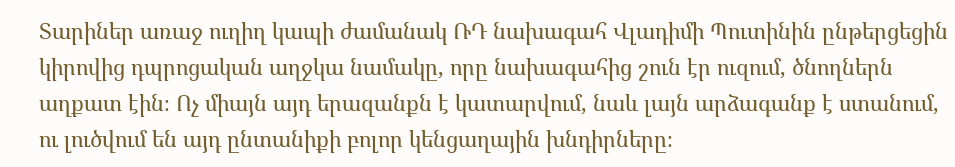Տարիներ առաջ ուղիղ կապի ժամանակ ՌԴ նախագահ Վլադիմի Պուտինին ընթերցեցին կիրովից դպրոցական աղջկա նամակը, որը նախագահից շուն էր ուզում, ծնողներն աղքատ էին։ Ոչ միայն այդ երազանքն է կատարվում, նաև լայն արձագանք է ստանում, ու լուծվում են այդ ընտանիքի բոլոր կենցաղային խնդիրները։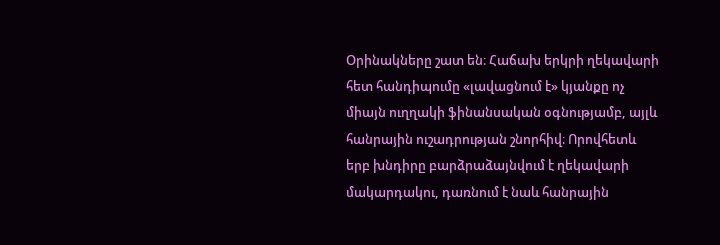Օրինակները շատ են։ Հաճախ երկրի ղեկավարի հետ հանդիպումը «լավացնում է» կյանքը ոչ միայն ուղղակի ֆինանսական օգնությամբ, այլև հանրային ուշադրության շնորհիվ։ Որովհետև երբ խնդիրը բարձրաձայնվում է ղեկավարի մակարդակու, դառնում է նաև հանրային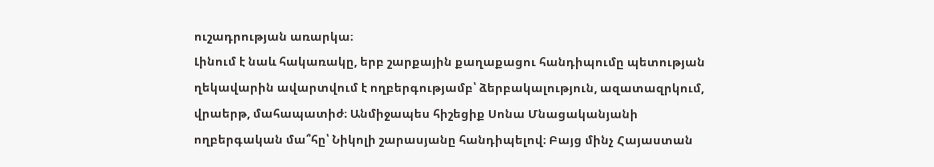ուշադրության առարկա։
Լինում է նաև հակառակը, երբ շարքային քաղաքացու հանդիպումը պետության ղեկավարին ավարտվում է ողբերգությամբ՝ ձերբակալություն, ազատազրկում, վրաերթ, մահապատիժ։ Անմիջապես հիշեցիք Սոնա Մնացականյանի ողբերգական մա՞հը՝ Նիկոլի շարասյանը հանդիպելով։ Բայց մինչ Հայաստան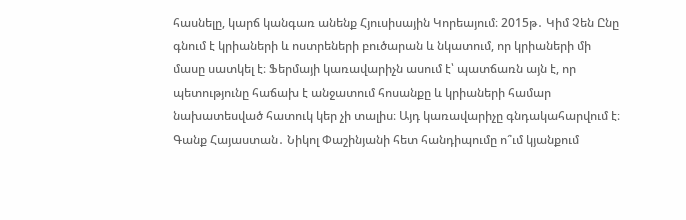հասնելը, կարճ կանգառ անենք Հյուսիսային Կորեայում։ 2015թ․ Կիմ Չեն Ընը գնում է կրիաների և ոստրեների բուծարան և նկատում, որ կրիաների մի մասը սատկել է։ Ֆերմայի կառավարիչն ասում է՝ պատճառն այն է, որ պետությունը հաճախ է անջատում հոսանքը և կրիաների համար նախատեսված հատուկ կեր չի տալիս։ Այդ կառավարիչը գնդակահարվում է։
Գանք Հայաստան․ Նիկոլ Փաշինյանի հետ հանդիպումը ո՞ւմ կյանքում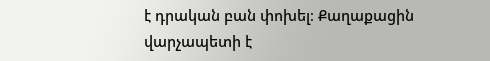է դրական բան փոխել։ Քաղաքացին վարչապետի է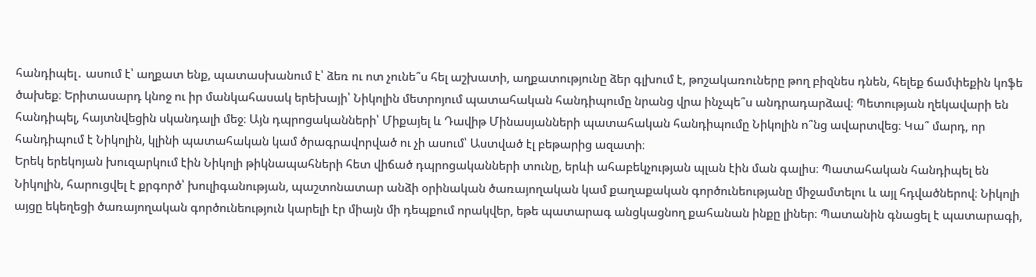հանդիպել․ ասում է՝ աղքատ ենք, պատասխանում է՝ ձեռ ու ոտ չունե՞ս հել աշխատի, աղքատությունը ձեր գլխում է, թոշակառուները թող բիզնես դնեն, հելեք ճամփեքին կոֆե ծախեք։ Երիտասարդ կնոջ ու իր մանկահասակ երեխայի՝ Նիկոլին մետրոյում պատահական հանդիպումը նրանց վրա ինչպե՞ս անդրադարձավ։ Պետության ղեկավարի են հանդիպել, հայտնվեցին սկանդալի մեջ։ Այն դպրոցականների՝ Միքայել և Դավիթ Մինասյանների պատահական հանդիպումը Նիկոլին ո՞նց ավարտվեց։ Կա՞ մարդ, որ հանդիպում է Նիկոլին, կլինի պատահական կամ ծրագրավորված ու չի ասում՝ Աստված էլ բեթարից ազատի։
Երեկ երեկոյան խուզարկում էին Նիկոլի թիկնապահների հետ վիճած դպրոցականների տունը, երևի ահաբեկչության պլան էին ման գալիս։ Պատահական հանդիպել են Նիկոլին, հարուցվել է քրգործ՝ խուլիգանության, պաշտոնատար անձի օրինական ծառայողական կամ քաղաքական գործունեությանը միջամտելու և այլ հդվածներով։ Նիկոլի այցը եկեղեցի ծառայողական գործունեություն կարելի էր միայն մի դեպքում որակվեր, եթե պատարագ անցկացնող քահանան ինքը լիներ։ Պատանին գնացել է պատարագի,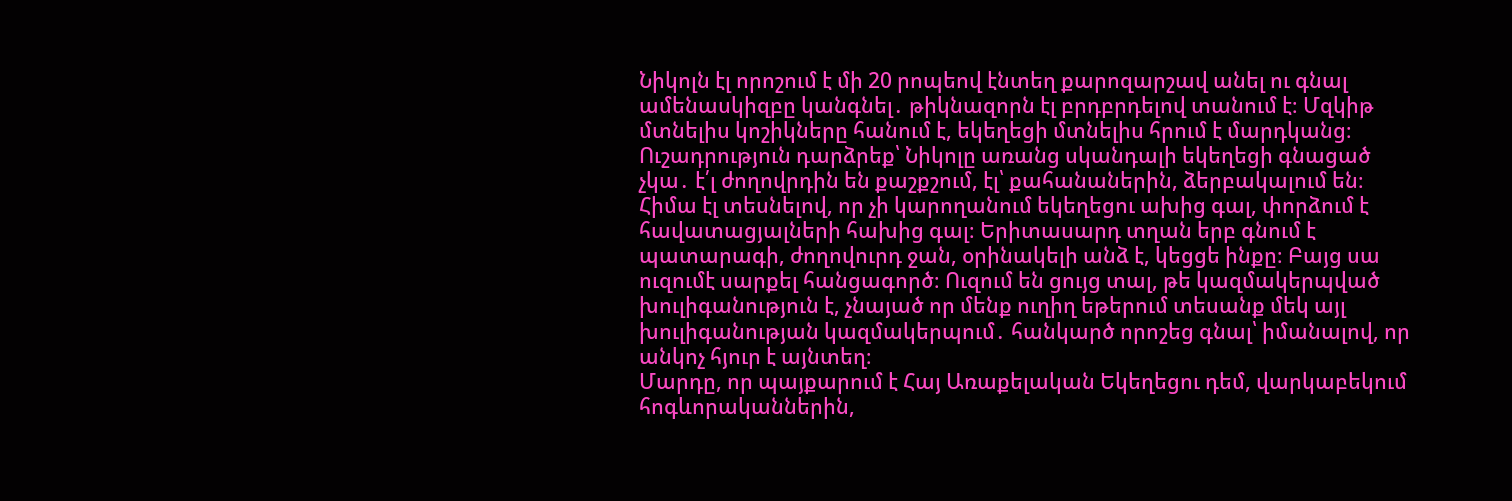Նիկոլն էլ որոշում է մի 20 րոպեով էնտեղ քարոզարշավ անել ու գնալ ամենասկիզբը կանգնել․ թիկնազորն էլ բրդբրդելով տանում է։ Մզկիթ մտնելիս կոշիկները հանում է, եկեղեցի մտնելիս հրում է մարդկանց։ Ուշադրություն դարձրեք՝ Նիկոլը առանց սկանդալի եկեղեցի գնացած չկա․ է՛լ ժողովրդին են քաշքշում, էլ՝ քահանաներին, ձերբակալում են։ Հիմա էլ տեսնելով, որ չի կարողանում եկեղեցու ախից գալ, փորձում է հավատացյալների հախից գալ։ Երիտասարդ տղան երբ գնում է պատարագի, ժողովուրդ ջան, օրինակելի անձ է, կեցցե ինքը։ Բայց սա ուզումէ սարքել հանցագործ։ Ուզում են ցույց տալ, թե կազմակերպված խուլիգանություն է, չնայած որ մենք ուղիղ եթերում տեսանք մեկ այլ խուլիգանության կազմակերպում․ հանկարծ որոշեց գնալ՝ իմանալով, որ անկոչ հյուր է այնտեղ։
Մարդը, որ պայքարում է Հայ Առաքելական Եկեղեցու դեմ, վարկաբեկում հոգևորականներին,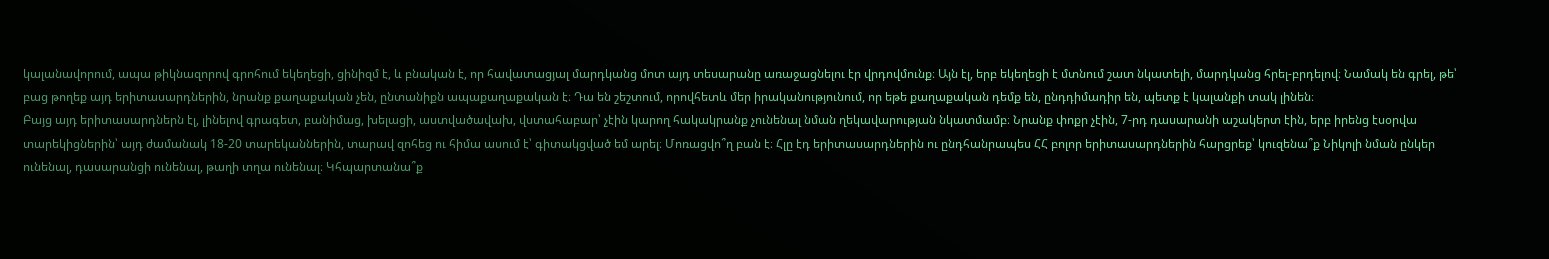կալանավորում, ապա թիկնազորով գրոհում եկեղեցի, ցինիզմ է, և բնական է, որ հավատացյալ մարդկանց մոտ այդ տեսարանը առաջացնելու էր վրդովմունք։ Այն էլ, երբ եկեղեցի է մտնում շատ նկատելի, մարդկանց հրել-բրդելով։ Նամակ են գրել, թե՝ բաց թողեք այդ երիտասարդներին, նրանք քաղաքական չեն, ընտանիքն ապաքաղաքական է։ Դա են շեշտում, որովհետև մեր իրականությունում, որ եթե քաղաքական դեմք են, ընդդիմադիր են, պետք է կալանքի տակ լինեն։
Բայց այդ երիտասարդներն էլ, լինելով գրագետ, բանիմաց, խելացի, աստվածավախ, վստահաբար՝ չէին կարող հակակրանք չունենալ նման ղեկավարության նկատմամբ։ Նրանք փոքր չէին, 7-րդ դասարանի աշակերտ էին, երբ իրենց էսօրվա տարեկիցներին՝ այդ ժամանակ 18-20 տարեկաններին, տարավ զոհեց ու հիմա ասում է՝ գիտակցված եմ արել։ Մոռացվո՞ղ բան է։ Հլը էդ երիտասարդներին ու ընդհանրապես ՀՀ բոլոր երիտասարդներին հարցրեք՝ կուզենա՞ք Նիկոլի նման ընկեր ունենալ, դասարանցի ունենալ, թաղի տղա ունենալ։ Կհպարտանա՞ք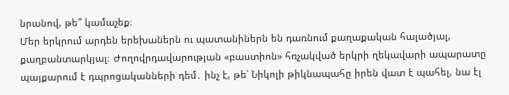նրանով, թե՞ կամաչեք։
Մեր երկրում արդեն երեխաներն ու պատանիներն են դառնում քաղաքական հալածյալ, քաղբանտարկյալ։ Ժողովրդավարության «բաստիոն» հռչակված երկրի ղեկավարի ապարատը պայքարում է դպրոցականների դեմ․ ինչ է, թե՝ Նիկոլի թիկնապահը իրեն վատ է պահել, նա էլ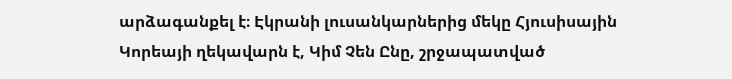արձագանքել է։ Էկրանի լուսանկարներից մեկը Հյուսիսային Կորեայի ղեկավարն է, Կիմ Չեն Ընը, շրջապատված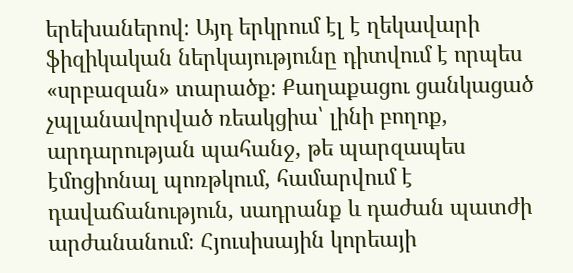երեխաներով։ Այդ երկրում էլ է ղեկավարի ֆիզիկական ներկայությունը դիտվում է որպես «սրբազան» տարածք։ Քաղաքացու ցանկացած չպլանավորված ռեակցիա՝ լինի բողոք, արդարության պահանջ, թե պարզապես էմոցիոնալ պոռթկում, համարվում է դավաճանություն, սադրանք և դաժան պատժի արժանանում։ Հյուսիսային կորեայի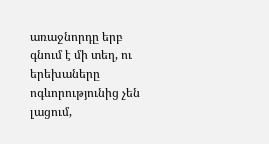առաջնորդը երբ գնում է մի տեղ, ու երեխաները ոգևորությունից չեն լացում,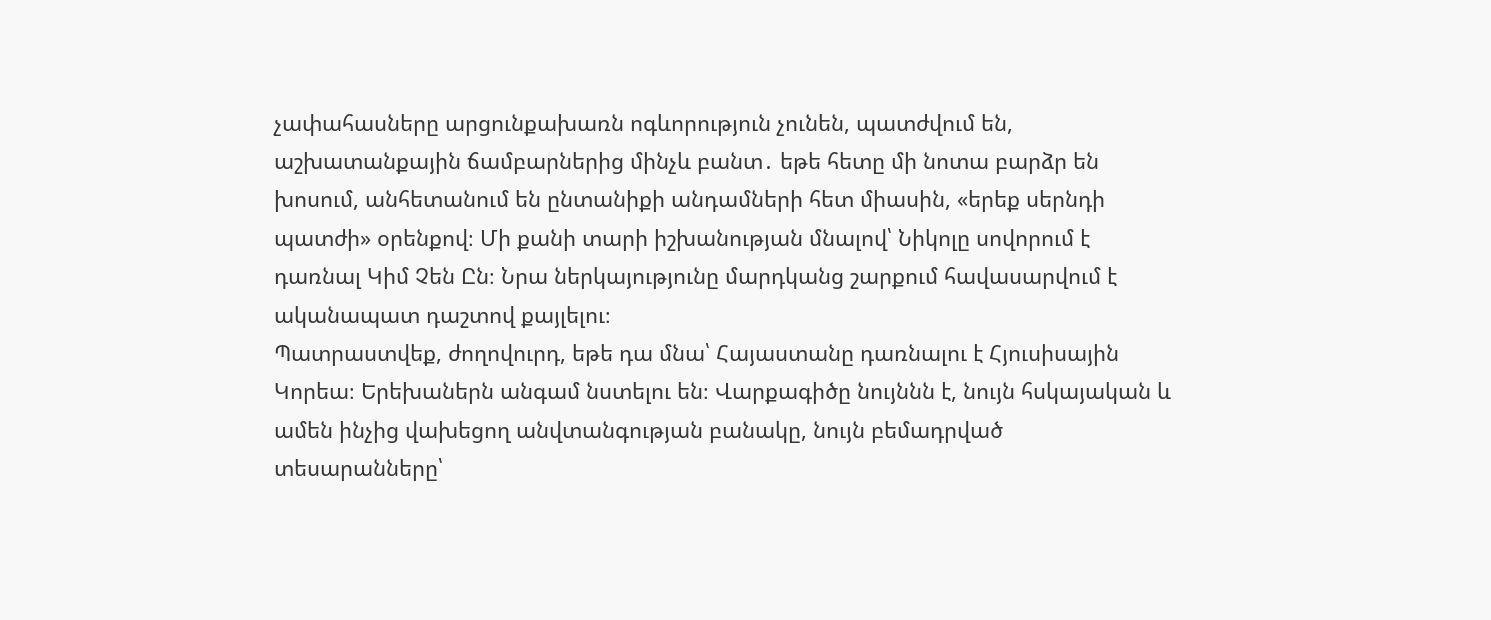չափահասները արցունքախառն ոգևորություն չունեն, պատժվում են, աշխատանքային ճամբարներից մինչև բանտ․ եթե հետը մի նոտա բարձր են խոսում, անհետանում են ընտանիքի անդամների հետ միասին, «երեք սերնդի պատժի» օրենքով։ Մի քանի տարի իշխանության մնալով՝ Նիկոլը սովորում է դառնալ Կիմ Չեն Ըն։ Նրա ներկայությունը մարդկանց շարքում հավասարվում է ականապատ դաշտով քայլելու։
Պատրաստվեք, ժողովուրդ, եթե դա մնա՝ Հայաստանը դառնալու է Հյուսիսային Կորեա։ Երեխաներն անգամ նստելու են։ Վարքագիծը նույննն է, նույն հսկայական և ամեն ինչից վախեցող անվտանգության բանակը, նույն բեմադրված տեսարանները՝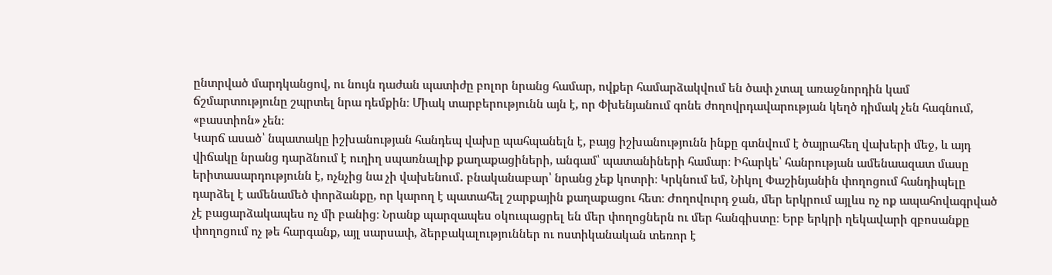ընտրված մարդկանցով, ու նույն դաժան պատիժը բոլոր նրանց համար, ովքեր համարձակվում են ծափ չտալ առաջնորդին կամ ճշմարտությունը շպրտել նրա դեմքին։ Միակ տարբերությունն այն է, որ Փխենյանում գոնե ժողովրդավարության կեղծ դիմակ չեն հագնում, «բաստիոն» չեն։
Կարճ ասած՝ նպատակը իշխանության հանդեպ վախը պահպանելն է, բայց իշխանությունն ինքը գտնվում է ծայրահեղ վախերի մեջ, և այդ վիճակը նրանց դարձնում է ուղիղ սպառնալիք քաղաքացիների, անգամ՝ պատանիների համար։ Իհարկե՝ հանրության ամենաազատ մասը երիտասարդությունն է, ոչնչից նա չի վախենում․ բնականաբար՝ նրանց չեք կոտրի։ Կրկնում եմ, Նիկոլ Փաշինյանին փողոցում հանդիպելը դարձել է ամենամեծ փորձանքը, որ կարող է պատահել շարքային քաղաքացու հետ։ Ժողովուրդ ջան, մեր երկրում այլևս ոչ ոք ապահովագրված չէ բացարձակապես ոչ մի բանից։ Նրանք պարզապես օկուպացրել են մեր փողոցներն ու մեր հանգիստը։ Երբ երկրի ղեկավարի զբոսանքը փողոցում ոչ թե հարգանք, այլ սարսափ, ձերբակալություններ ու ոստիկանական տեռոր է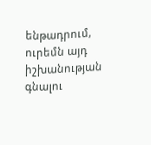ենթադրում, ուրեմն այդ իշխանության գնալու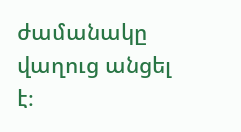ժամանակը վաղուց անցել է։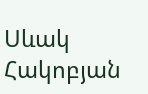Սևակ Հակոբյան